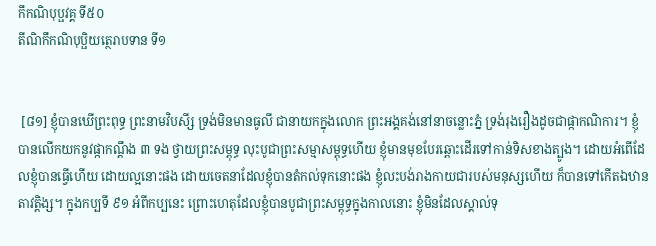កឹកណិបុប្ផវគ្គ ទី៥០
តីណិកឹកណិបុប្ផិយត្ថេរាបទាន ទី១


 [៨១] ខ្ញុំបានឃើព្រះពុទ្ធ ព្រះនាមវិបសី្ស ទ្រង់មិនមានធូលី ជានាយកក្នុងលោក ព្រះអង្គគង់នៅនាចន្លោះភ្នំ ទ្រង់រុងរឿងដូចជាផ្កាកណិការ។ ខ្ញុំបានលើកយកនូវផ្កាកណ្តឹង ៣ ទង ថ្វាយព្រះសម្ពុទ្ធ លុះបូជាព្រះសម្មាសម្ពុទ្ធហើយ ខ្ញុំមានមុខបែរឆ្ពោះដើរទៅកាន់ទិសខាងត្បូង។ ដោយអំពើដែលខ្ញុំបានធ្វើហើយ ដោយល្អនោះផង ដោយចេតនាដែលខ្ញុំបានតំកល់ទុកនោះផង ខ្ញុំលះបង់រាងកាយជារបស់មនុស្សហើយ ក៏បានទៅកើតឯឋានតាវតិ្តង្ស។ ក្នុងកប្បទី ៩១ អំពីកប្បនេះ ព្រោះហេតុដែលខ្ញុំបានបូជាព្រះសម្ពុទ្ធក្នុងកាលនោះ ខ្ញុំមិនដែលស្គាល់ទុ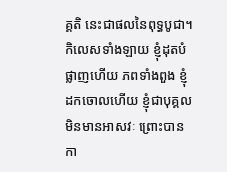គ្គតិ នេះជាផលនៃពុទ្ធបូជា។ កិលេសទាំងឡាយ ខ្ញុំដុតបំផ្លាញហើយ ភពទាំងពួង ខ្ញុំដកចោលហើយ ខ្ញុំជាបុគ្គលមិនមានអាសវៈ ព្រោះបានកា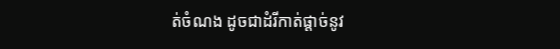ត់ចំណង ដូចជាដំរីកាត់ផ្តាច់នូវ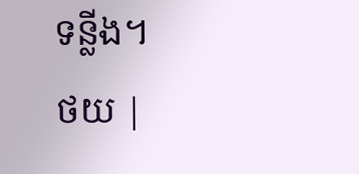ទន្លីង។
ថយ |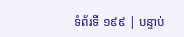ទំព័រទី ១៩៩ | បន្ទាប់